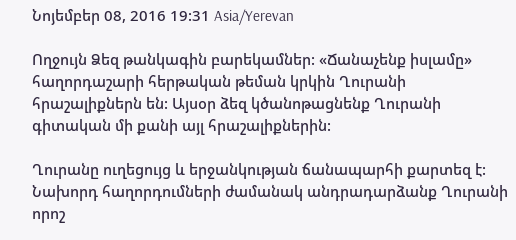Նոյեմբեր 08, 2016 19:31 Asia/Yerevan

Ողջույն Ձեզ թանկագին բարեկամներ: «Ճանաչենք իսլամը» հաղորդաշարի հերթական թեման կրկին Ղուրանի հրաշալիքներն են: Այսօր ձեզ կծանոթացնենք Ղուրանի գիտական մի քանի այլ հրաշալիքներին:

Ղուրանը ուղեցույց և երջանկության ճանապարհի քարտեզ է: Նախորդ հաղորդումների ժամանակ անդրադարձանք Ղուրանի որոշ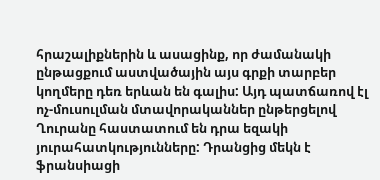հրաշալիքներին և ասացինք, որ ժամանակի ընթացքում աստվածային այս գրքի տարբեր կողմերը դեռ երևան են գալիս: Այդ պատճառով էլ ոչ-մուսուլման մտավորականներ ընթերցելով Ղուրանը հաստատում են դրա եզակի յուրահատկությունները: Դրանցից մեկն է ֆրանսիացի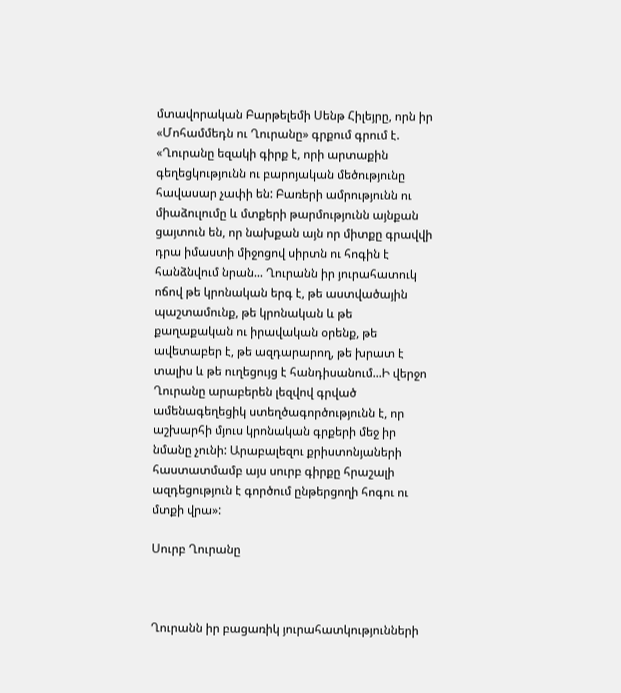մտավորական Բարթելեմի Սենթ Հիլեյրը, որն իր «Մոհամմեդն ու Ղուրանը» գրքում գրում է. «Ղուրանը եզակի գիրք է, որի արտաքին գեղեցկությունն ու բարոյական մեծությունը հավասար չափի են: Բառերի ամրությունն ու միաձուլումը և մտքերի թարմությունն այնքան ցայտուն են, որ նախքան այն որ միտքը գրավվի դրա իմաստի միջոցով սիրտն ու հոգին է հանձնվում նրան... Ղուրանն իր յուրահատուկ ոճով թե կրոնական երգ է, թե աստվածային պաշտամունք, թե կրոնական և թե քաղաքական ու իրավական օրենք, թե ավետաբեր է, թե ազդարարող, թե խրատ է տալիս և թե ուղեցույց է հանդիսանում...Ի վերջո Ղուրանը արաբերեն լեզվով գրված ամենագեղեցիկ ստեղծագործությունն է, որ աշխարհի մյուս կրոնական գրքերի մեջ իր նմանը չունի: Արաբալեզու քրիստոնյաների հաստատմամբ այս սուրբ գիրքը հրաշալի ազդեցություն է գործում ընթերցողի հոգու ու մտքի վրա»:

Սուրբ Ղուրանը



Ղուրանն իր բացառիկ յուրահատկությունների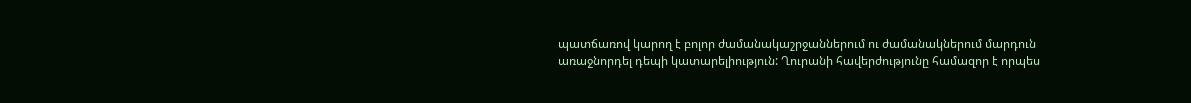պատճառով կարող է բոլոր ժամանակաշրջաններում ու ժամանակներում մարդուն առաջնորդել դեպի կատարելիություն: Ղուրանի հավերժությունը համազոր է որպես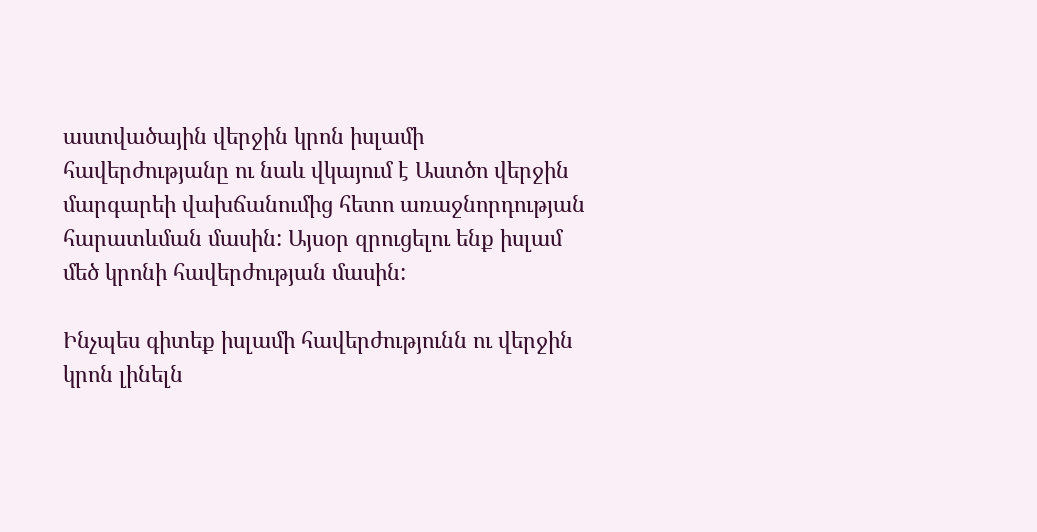աստվածային վերջին կրոն իսլամի հավերժությանը ու նաև վկայում է Աստծո վերջին մարգարեի վախճանումից հետո առաջնորդության հարատևման մասին: Այսօր զրուցելու ենք իսլամ մեծ կրոնի հավերժության մասին:

Ինչպես գիտեք իսլամի հավերժությունն ու վերջին կրոն լինելն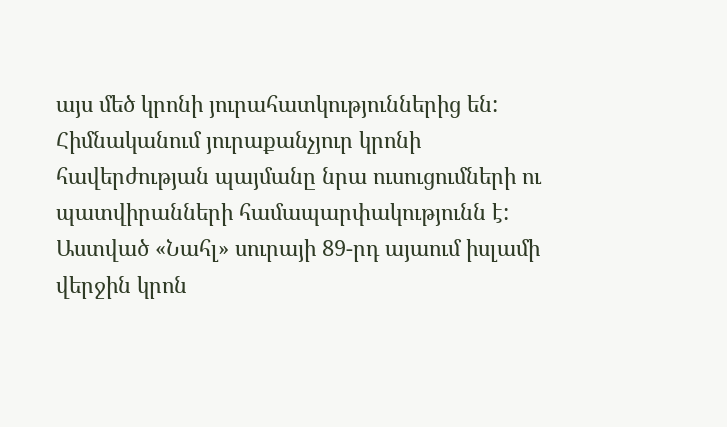այս մեծ կրոնի յուրահատկություններից են: Հիմնականում յուրաքանչյուր կրոնի հավերժության պայմանը նրա ուսուցումների ու պատվիրանների համապարփակությունն է: Աստված «Նահլ» սուրայի 89-րդ այաում իսլամի վերջին կրոն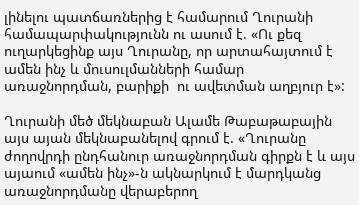լինելու պատճառներից է համարում Ղուրանի համապարփակությունն ու ասում է. «Ու քեզ ուղարկեցինք այս Ղուրանը, որ արտահայտում է ամեն ինչ և մուսուլմանների համար առաջնորդման, բարիքի  ու ավետման աղբյուր է»:

Ղուրանի մեծ մեկնաբան Ալամե Թաբաթաբային այս այան մեկնաբանելով գրում է. «Ղուրանը ժողովրդի ընդհանուր առաջնորդման գիրքն է և այս այաում «ամեն ինչ»-ն ակնարկում է մարդկանց առաջնորդմանը վերաբերող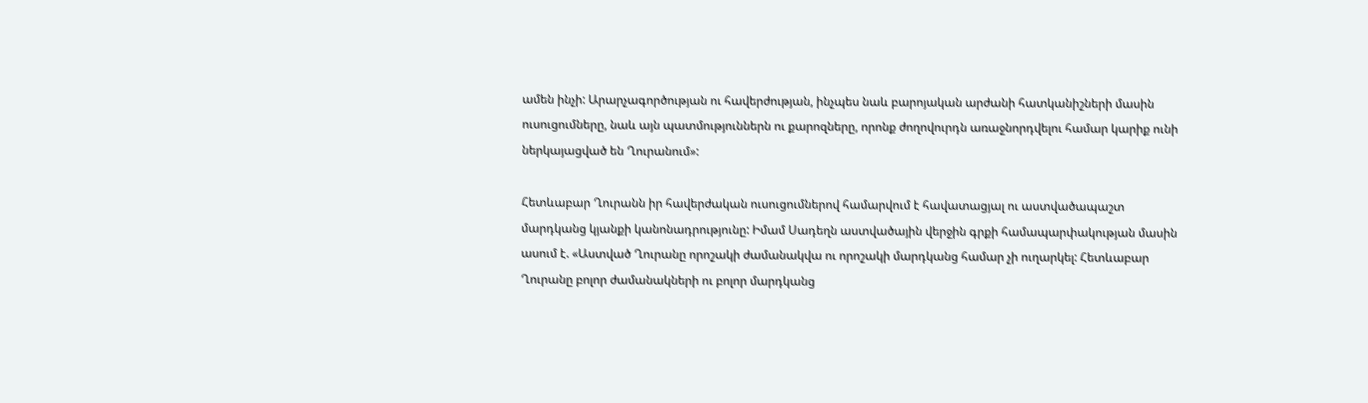ամեն ինչի: Արարչագործության ու հավերժության, ինչպես նաև բարոյական արժանի հատկանիշների մասին ուսուցումները, նաև այն պատմություններն ու քարոզները, որոնք ժողովուրդն առաջնորդվելու համար կարիք ունի ներկայացված են Ղուրանում»:

Հետևաբար Ղուրանն իր հավերժական ուսուցումներով համարվում է հավատացյալ ու աստվածապաշտ մարդկանց կյանքի կանոնադրությունը: Իմամ Սադեղն աստվածային վերջին գրքի համապարփակության մասին ասում է. «Աստված Ղուրանը որոշակի ժամանակվա ու որոշակի մարդկանց համար չի ուղարկել: Հետևաբար Ղուրանը բոլոր ժամանակների ու բոլոր մարդկանց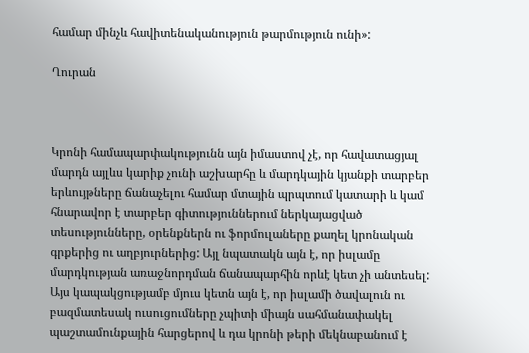համար մինչև հավիտենականություն թարմություն ունի»:

Ղուրան



Կրոնի համապարփակությունն այն իմաստով չէ, որ հավատացյալ մարդն այլևս կարիք չունի աշխարհը և մարդկային կյանքի տարբեր երևույթները ճանաչելու համար մտային պրպտում կատարի և կամ հնարավոր է տարբեր գիտություններում ներկայացված տեսությունները, օրենքներն ու ֆորմուլաները քաղել կրոնական գրքերից ու աղբյուրներից: Այլ նպատակն այն է, որ իսլամը մարդկության առաջնորդման ճանապարհին որևէ կետ չի անտեսել: Այս կապակցությամբ մյուս կետն այն է, որ իսլամի ծավալուն ու բազմատեսակ ուսուցումները չպիտի միայն սահմանափակել պաշտամունքային հարցերով և դա կրոնի թերի մեկնաբանում է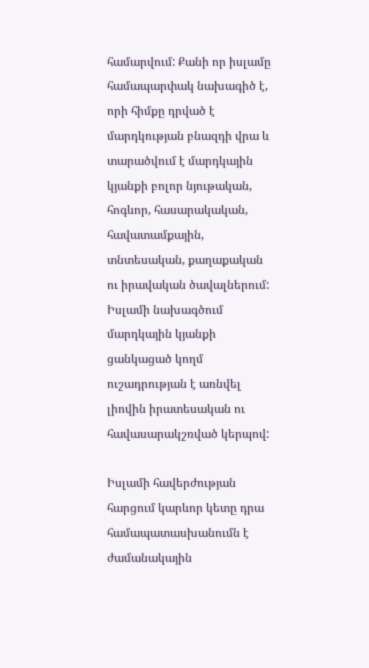համարվում: Քանի որ իսլամը համապարփակ նախագիծ է, որի հիմքը դրված է մարդկության բնազդի վրա և տարածվում է մարդկային կյանքի բոլոր նյութական, հոգևոր, հասարակական, հավատամքային, տնտեսական, քաղաքական ու իրավական ծավալներում: Իսլամի նախագծում մարդկային կյանքի ցանկացած կողմ ուշադրության է առնվել լիովին իրատեսական ու հավասարակշռված կերպով:

Իսլամի հավերժության հարցում կարևոր կետը դրա համապատասխանումն է ժամանակային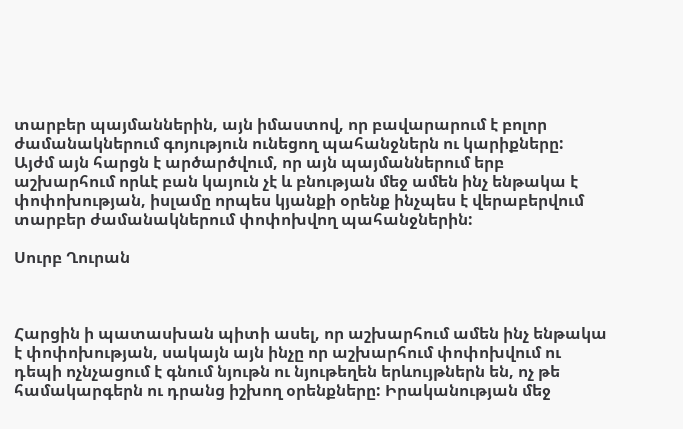տարբեր պայմաններին, այն իմաստով, որ բավարարում է բոլոր ժամանակներում գոյություն ունեցող պահանջներն ու կարիքները: Այժմ այն հարցն է արծարծվում, որ այն պայմաններում երբ աշխարհում որևէ բան կայուն չէ և բնության մեջ ամեն ինչ ենթակա է փոփոխության, իսլամը որպես կյանքի օրենք ինչպես է վերաբերվում տարբեր ժամանակներում փոփոխվող պահանջներին:

Սուրբ Ղուրան



Հարցին ի պատասխան պիտի ասել, որ աշխարհում ամեն ինչ ենթակա է փոփոխության, սակայն այն ինչը որ աշխարհում փոփոխվում ու դեպի ոչնչացում է գնում նյութն ու նյութեղեն երևույթներն են, ոչ թե համակարգերն ու դրանց իշխող օրենքները: Իրականության մեջ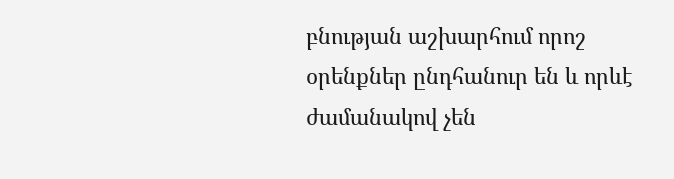բնության աշխարհում որոշ օրենքներ ընդհանուր են և որևէ ժամանակով չեն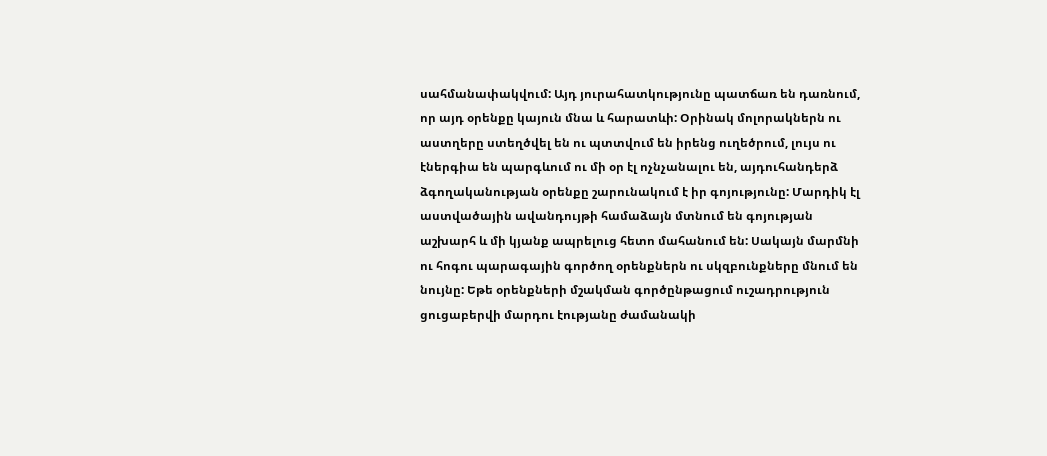սահմանափակվում: Այդ յուրահատկությունը պատճառ են դառնում, որ այդ օրենքը կայուն մնա և հարատևի: Օրինակ մոլորակներն ու աստղերը ստեղծվել են ու պտտվում են իրենց ուղեծրում, լույս ու էներգիա են պարգևում ու մի օր էլ ոչնչանալու են, այդուհանդերձ ձգողականության օրենքը շարունակում է իր գոյությունը: Մարդիկ էլ աստվածային ավանդույթի համաձայն մտնում են գոյության աշխարհ և մի կյանք ապրելուց հետո մահանում են: Սակայն մարմնի ու հոգու պարագային գործող օրենքներն ու սկզբունքները մնում են նույնը: Եթե օրենքների մշակման գործընթացում ուշադրություն ցուցաբերվի մարդու էությանը ժամանակի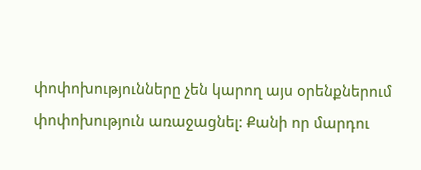փոփոխությունները չեն կարող այս օրենքներում փոփոխություն առաջացնել: Քանի որ մարդու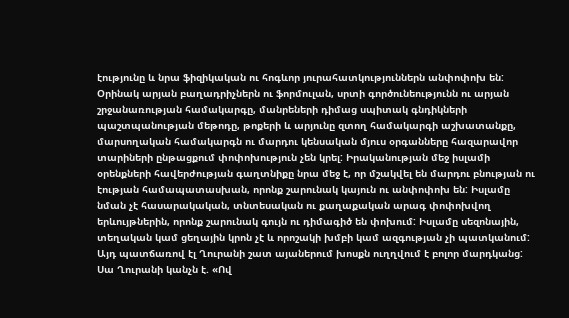էությունը և նրա ֆիզիկական ու հոգևոր յուրահատկություններն անփոփոխ են: Օրինակ արյան բաղադրիչներն ու ֆորմուլան, սրտի գործունեությունն ու արյան շրջանառության համակարգը, մանրեների դիմաց սպիտակ գնդիկների պաշտպանության մեթոդը, թոքերի և արյունը զտող համակարգի աշխատանքը, մարսողական համակարգն ու մարդու կենսական մյուս օրգանները հազարավոր տարիների ընթացքում փոփոխություն չեն կրել: Իրականության մեջ իսլամի օրենքների հավերժության գաղտնիքը նրա մեջ է, որ մշակվել են մարդու բնության ու էության համապատասխան, որոնք շարունակ կայուն ու անփոփոխ են: Իսլամը նման չէ հասարակական, տնտեսական ու քաղաքական արագ փոփոխվող երևույթներին, որոնք շարունակ գույն ու դիմագիծ են փոխում: Իսլամը սեզոնային, տեղական կամ ցեղային կրոն չէ և որոշակի խմբի կամ ազգության չի պատկանում: Այդ պատճառով էլ Ղուրանի շատ այաներում խոսքն ուղղվում է բոլոր մարդկանց: Սա Ղուրանի կանչն է. «Ով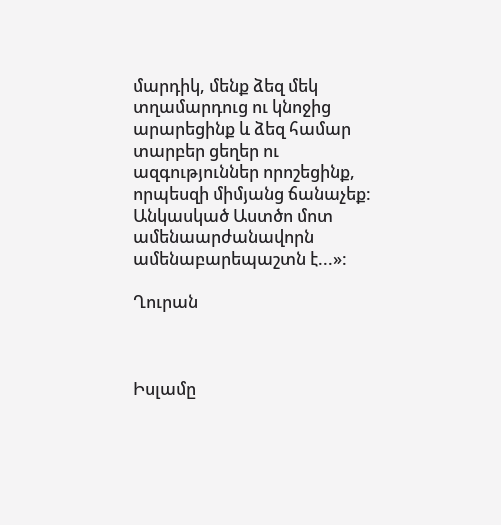մարդիկ, մենք ձեզ մեկ տղամարդուց ու կնոջից արարեցինք և ձեզ համար տարբեր ցեղեր ու ազգություններ որոշեցինք, որպեսզի միմյանց ճանաչեք: Անկասկած Աստծո մոտ ամենաարժանավորն ամենաբարեպաշտն է...»:

Ղուրան



Իսլամը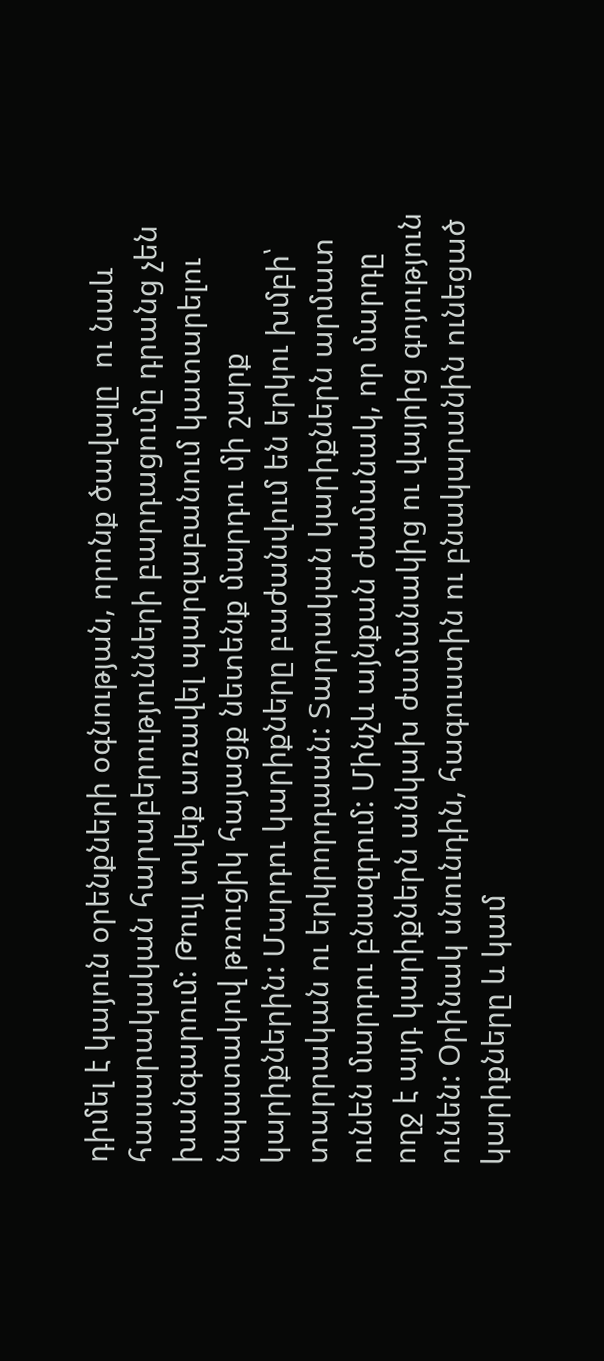դիմել է կայուն օրենքների օգնության, որոնք ծավալը  ու նաև հասարակական հարաբերությունների բարդացումը դրանց չեն խանգարում: Թույլ տվեք առավել պարզաբանում կատարելու նպատակով թռուցիկ հայացք նետենք մարդու մի շարք կարիքներին: Մարդու կարիքները բաժանվում են երկու խմբի՝ տարրական ու երկրորդաան: Տարրական կարիքներն արմատ ունեն մարդու բնազդում: Մինչև այնքան ժամանակ, որ մարդը ողջ է այդ կարիքներն անկախ ժամանակից ու վայրից գոյություն ունեն: Օրինակ սնունդին, հագուստին ու բնակարանին ունեցած կարիքները և կամ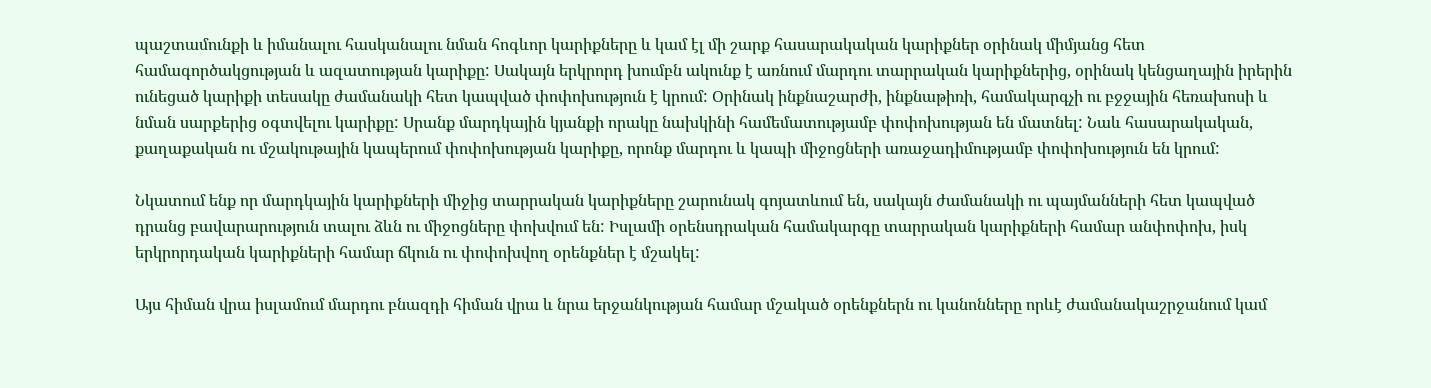պաշտամունքի և իմանալու հասկանալու նման հոգևոր կարիքները և կամ էլ մի շարք հասարակական կարիքներ օրինակ միմյանց հետ համագործակցության և ազատության կարիքը: Սակայն երկրորդ խումբն ակունք է առնում մարդու տարրական կարիքներից, օրինակ կենցաղային իրերին ունեցած կարիքի տեսակը ժամանակի հետ կապված փոփոխություն է կրում: Օրինակ ինքնաշարժի, ինքնաթիռի, համակարգչի ու բջջային հեռախոսի և նման սարքերից օգտվելու կարիքը: Սրանք մարդկային կյանքի որակը նախկինի համեմատությամբ փոփոխության են մատնել: Նաև հասարակական, քաղաքական ու մշակութային կապերում փոփոխության կարիքը, որոնք մարդու և կապի միջոցների առաջադիմությամբ փոփոխություն են կրում:

Նկատում ենք որ մարդկային կարիքների միջից տարրական կարիքները շարունակ գոյատևում են, սակայն ժամանակի ու պայմանների հետ կապված դրանց բավարարություն տալու ձևն ու միջոցները փոխվում են: Իսլամի օրենսդրական համակարգը տարրական կարիքների համար անփոփոխ, իսկ երկրորդական կարիքների համար ճկուն ու փոփոխվող օրենքներ է մշակել:

Այս հիման վրա իսլամում մարդու բնազդի հիման վրա և նրա երջանկության համար մշակած օրենքներն ու կանոնները որևէ ժամանակաշրջանում կամ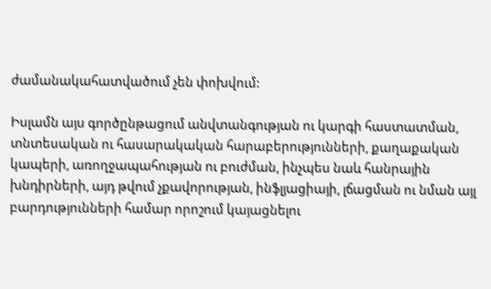ժամանակահատվածում չեն փոխվում:

Իսլամն այս գործընթացում անվտանգության ու կարգի հաստատման, տնտեսական ու հասարակական հարաբերությունների, քաղաքական կապերի, առողջապահության ու բուժման, ինչպես նաև հանրային խնդիրների, այդ թվում չքավորության, ինֆլյացիայի, լճացման ու նման այլ բարդությունների համար որոշում կայացնելու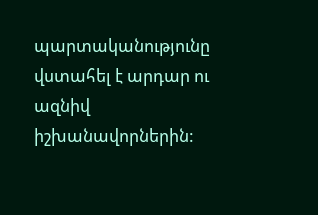պարտականությունը վստահել է արդար ու ազնիվ իշխանավորներին: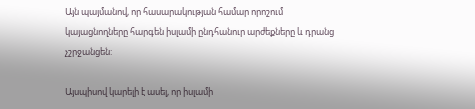Այն պայմանով, որ հասարակության համար որոշում կայացնողները հարգեն իսլամի ընդհանուր արժեքները և դրանց չշրջանցեն:

Այսպիսով կարելի է ասել, որ իսլամի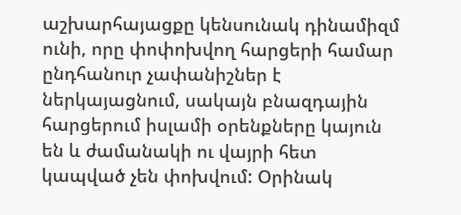աշխարհայացքը կենսունակ դինամիզմ ունի, որը փոփոխվող հարցերի համար ընդհանուր չափանիշներ է ներկայացնում, սակայն բնազդային հարցերում իսլամի օրենքները կայուն են և ժամանակի ու վայրի հետ կապված չեն փոխվում: Օրինակ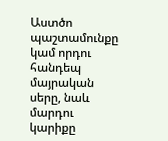Աստծո պաշտամունքը կամ որդու հանդեպ մայրական սերը, նաև մարդու կարիքը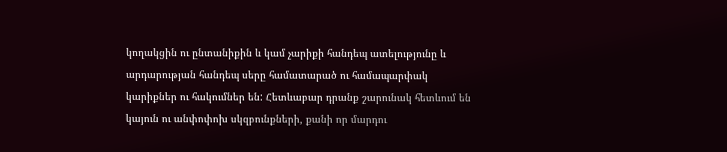կողակցին ու ընտանիքին և կամ չարիքի հանդեպ ատելությունը և արդարության հանդեպ սերը համատարած ու համապարփակ կարիքներ ու հակումներ են: Հետևաբար դրանք շարունակ հետևում են կայուն ու անփոփոխ սկզբունքների, քանի որ մարդու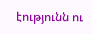էությունն ու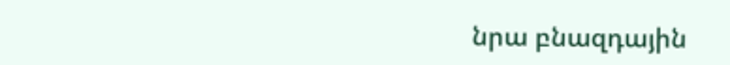նրա բնազդային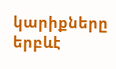կարիքները երբևէ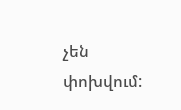չեն փոխվում: